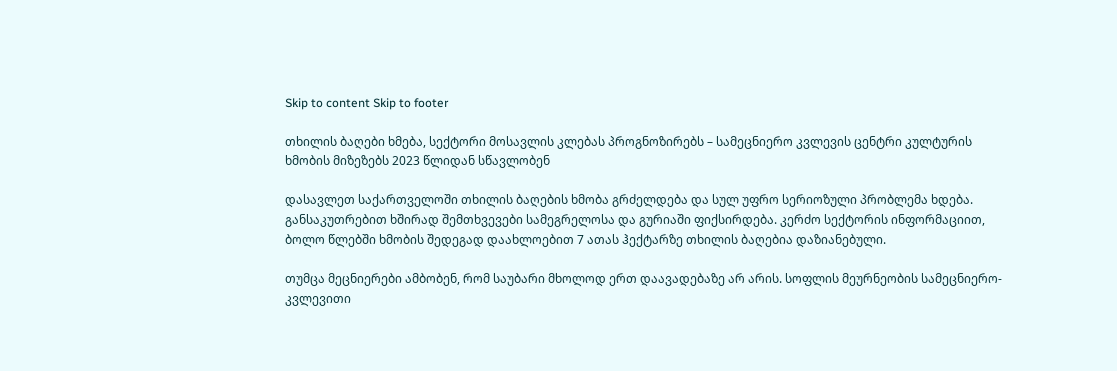Skip to content Skip to footer

თხილის ბაღები ხმება, სექტორი მოსავლის კლებას პროგნოზირებს – სამეცნიერო კვლევის ცენტრი კულტურის ხმობის მიზეზებს 2023 წლიდან სწავლობენ

დასავლეთ საქართველოში თხილის ბაღების ხმობა გრძელდება და სულ უფრო სერიოზული პრობლემა ხდება. განსაკუთრებით ხშირად შემთხვევები სამეგრელოსა და გურიაში ფიქსირდება. კერძო სექტორის ინფორმაციით, ბოლო წლებში ხმობის შედეგად დაახლოებით 7 ათას ჰექტარზე თხილის ბაღებია დაზიანებული.

თუმცა მეცნიერები ამბობენ, რომ საუბარი მხოლოდ ერთ დაავადებაზე არ არის. სოფლის მეურნეობის სამეცნიერო-კვლევითი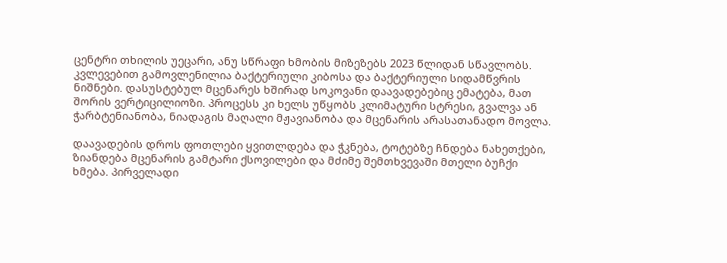ცენტრი თხილის უეცარი, ანუ სწრაფი ხმობის მიზეზებს 2023 წლიდან სწავლობს. კვლევებით გამოვლენილია ბაქტერიული კიბოსა და ბაქტერიული სიდამწვრის ნიშნები. დასუსტებულ მცენარეს ხშირად სოკოვანი დაავადებებიც ემატება, მათ შორის ვერტიცილიოზი. პროცესს კი ხელს უწყობს კლიმატური სტრესი, გვალვა ან ჭარბტენიანობა, ნიადაგის მაღალი მჟავიანობა და მცენარის არასათანადო მოვლა.

დაავადების დროს ფოთლები ყვითლდება და ჭკნება, ტოტებზე ჩნდება ნახეთქები, ზიანდება მცენარის გამტარი ქსოვილები და მძიმე შემთხვევაში მთელი ბუჩქი ხმება. პირველადი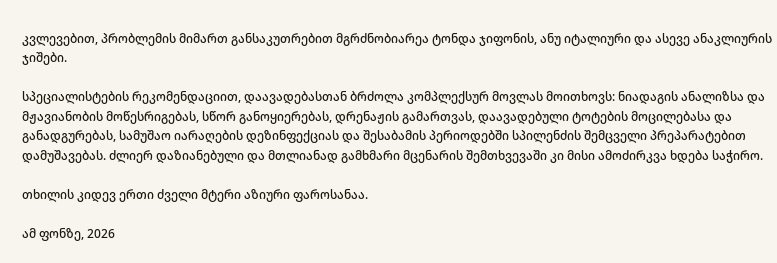კვლევებით, პრობლემის მიმართ განსაკუთრებით მგრძნობიარეა ტონდა ჯიფონის, ანუ იტალიური და ასევე ანაკლიურის ჯიშები.

სპეციალისტების რეკომენდაციით, დაავადებასთან ბრძოლა კომპლექსურ მოვლას მოითხოვს: ნიადაგის ანალიზსა და მჟავიანობის მოწესრიგებას, სწორ განოყიერებას, დრენაჟის გამართვას, დაავადებული ტოტების მოცილებასა და განადგურებას, სამუშაო იარაღების დეზინფექციას და შესაბამის პერიოდებში სპილენძის შემცველი პრეპარატებით დამუშავებას. ძლიერ დაზიანებული და მთლიანად გამხმარი მცენარის შემთხვევაში კი მისი ამოძირკვა ხდება საჭირო.

თხილის კიდევ ერთი ძველი მტერი აზიური ფაროსანაა.

ამ ფონზე, 2026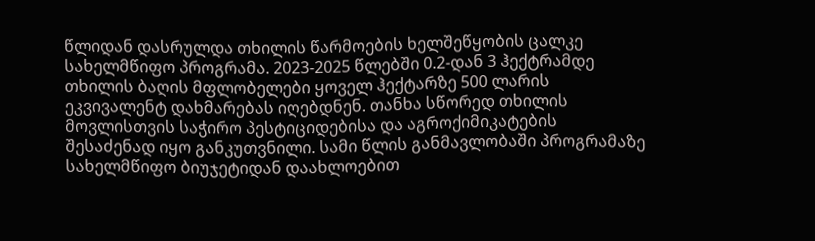წლიდან დასრულდა თხილის წარმოების ხელშეწყობის ცალკე სახელმწიფო პროგრამა. 2023-2025 წლებში 0.2-დან 3 ჰექტრამდე თხილის ბაღის მფლობელები ყოველ ჰექტარზე 500 ლარის ეკვივალენტ დახმარებას იღებდნენ. თანხა სწორედ თხილის მოვლისთვის საჭირო პესტიციდებისა და აგროქიმიკატების შესაძენად იყო განკუთვნილი. სამი წლის განმავლობაში პროგრამაზე სახელმწიფო ბიუჯეტიდან დაახლოებით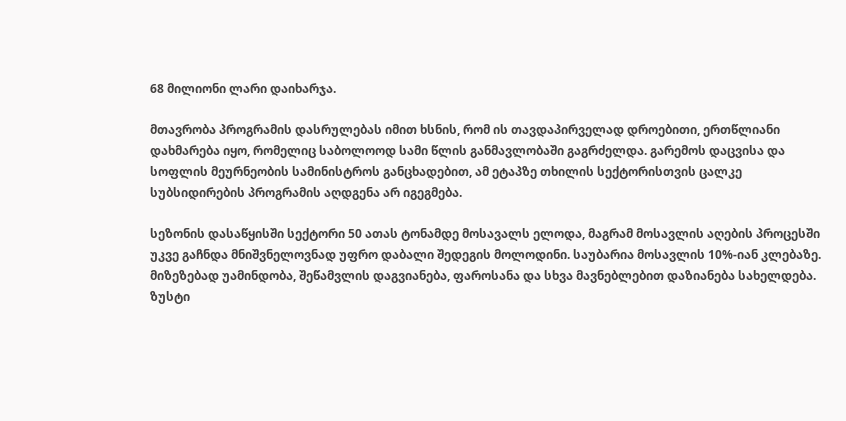68 მილიონი ლარი დაიხარჯა.

მთავრობა პროგრამის დასრულებას იმით ხსნის, რომ ის თავდაპირველად დროებითი, ერთწლიანი დახმარება იყო, რომელიც საბოლოოდ სამი წლის განმავლობაში გაგრძელდა. გარემოს დაცვისა და სოფლის მეურნეობის სამინისტროს განცხადებით, ამ ეტაპზე თხილის სექტორისთვის ცალკე სუბსიდირების პროგრამის აღდგენა არ იგეგმება.

სეზონის დასაწყისში სექტორი 50 ათას ტონამდე მოსავალს ელოდა, მაგრამ მოსავლის აღების პროცესში უკვე გაჩნდა მნიშვნელოვნად უფრო დაბალი შედეგის მოლოდინი. საუბარია მოსავლის 10%-იან კლებაზე. მიზეზებად უამინდობა, შეწამვლის დაგვიანება, ფაროსანა და სხვა მავნებლებით დაზიანება სახელდება. ზუსტი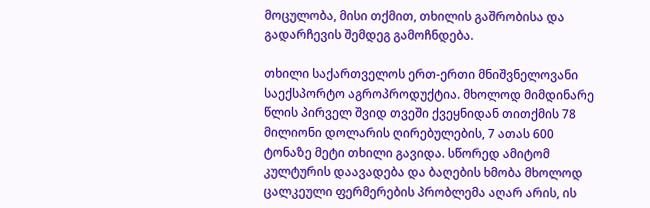მოცულობა, მისი თქმით, თხილის გაშრობისა და გადარჩევის შემდეგ გამოჩნდება.

თხილი საქართველოს ერთ-ერთი მნიშვნელოვანი საექსპორტო აგროპროდუქტია. მხოლოდ მიმდინარე წლის პირველ შვიდ თვეში ქვეყნიდან თითქმის 78 მილიონი დოლარის ღირებულების, 7 ათას 600 ტონაზე მეტი თხილი გავიდა. სწორედ ამიტომ კულტურის დაავადება და ბაღების ხმობა მხოლოდ ცალკეული ფერმერების პრობლემა აღარ არის, ის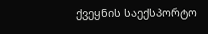ქვეყნის საექსპორტო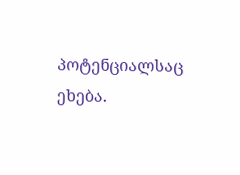პოტენციალსაც ეხება.